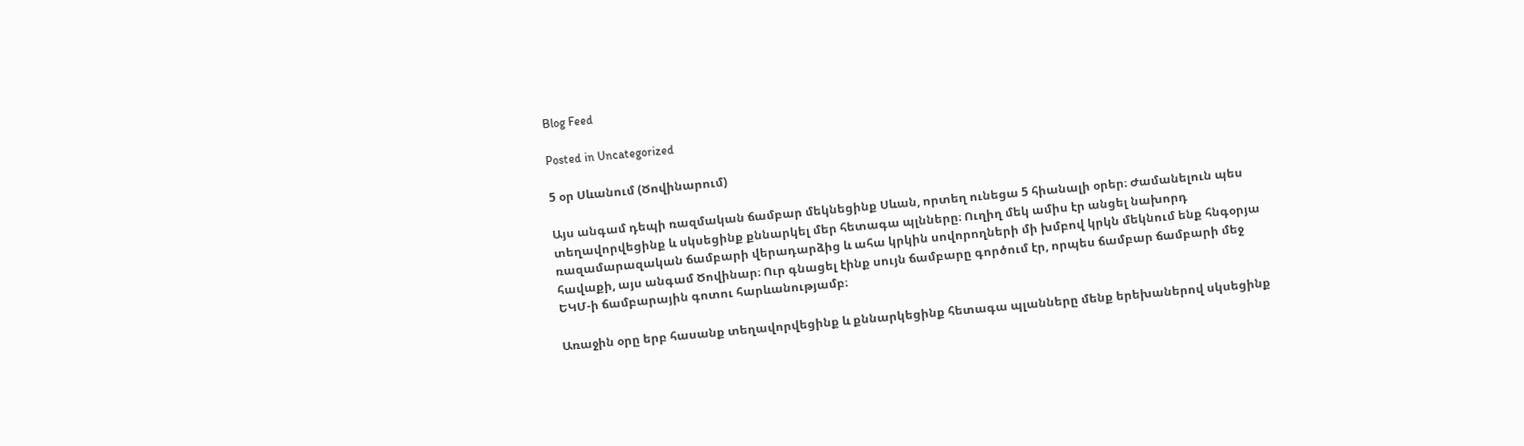Blog Feed

Posted in Uncategorized

5 օր Սևանում (Ծովինարում)

Այս անգամ դեպի ռազմական ճամբար մեկնեցինք Սևան, որտեղ ունեցա 5 հիանալի օրեր։ Ժամանելուն պես տեղավորվեցինք և սկսեցինք քննարկել մեր հետագա պլնները։ Ուղիղ մեկ ամիս էր անցել նախորդ  ռազամարազական ճամբարի վերադարձից և ահա կրկին սովորողների մի խմբով կրկն մեկնում ենք հնգօրյա հավաքի, այս անգամ Ծովինար։ Ուր գնացել էինք սույն ճամբարը գործում էր, որպես ճամբար ճամբարի մեջ ԵԿՄ-ի ճամբարային գոտու հարևանությամբ։

Առաջին օրը երբ հասանք տեղավորվեցինք և քննարկեցինք հետագա պլանները մենք երեխաներով սկսեցինք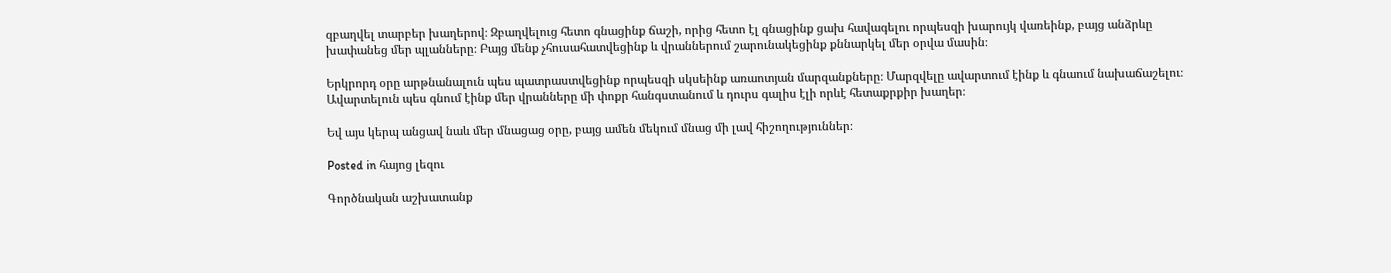զբաղվել տարբեր խաղերով։ Զբաղվելուց հետո գնացինք ճաշի, որից հետո էլ գնացինք ցախ հավագելու որպեսզի խարույկ վառեինք, բայց անձրևը խափանեց մեր պլանները։ Բայց մենք չհուսահատվեցինք և վրաններում շարունակեցինք քննարկել մեր օրվա մասին։

Երկրորդ օրը արթնանալուն պես պատրաստվեցինք որպեսզի սկսեինք առաոտյան մարզանքները։ Մարզվելը ավարտում էինք և գնաում նախաճաշելու։ Ավարտելուն պես գնում էինք մեր վրանները մի փոքր հանգստանում և դուրս գալիս էլի որևէ հետաքրքիր խաղեր։

Եվ այս կերպ անցավ նաև մեր մնացաց օրը, բայց ամեն մեկում մնաց մի լավ հիշողություններ։

Posted in հայոց լեզու

Գործնական աշխատանք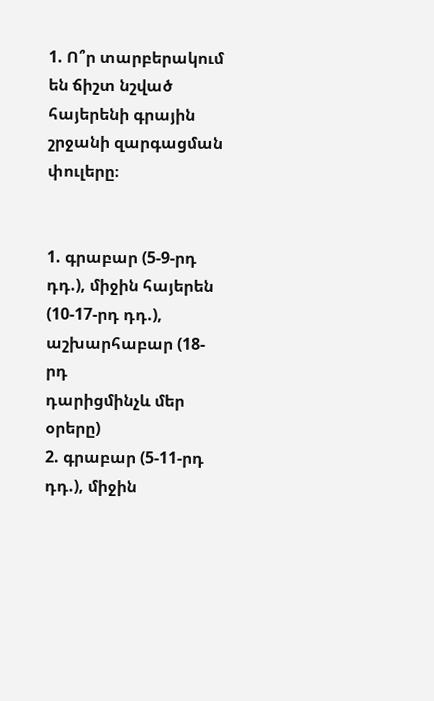1. Ո՞ր տարբերակում են ճիշտ նշված հայերենի գրային
շրջանի զարգացման փուլերը։


1. գրաբար (5-9-րդ դդ.), միջին հայերեն (10-17-րդ դդ.), աշխարհաբար (18-րդ
դարիցմինչև մեր օրերը)
2. գրաբար (5-11-րդ դդ.), միջին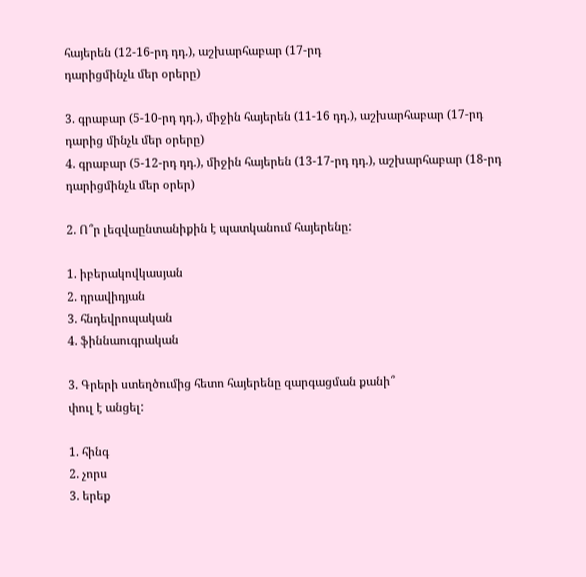հայերեն (12-16-րդ դդ.), աշխարհաբար (17-րդ
դարիցմինչև մեր օրերը)

3. գրաբար (5-10-րդ դդ.), միջին հայերեն (11-16 դդ.), աշխարհաբար (17-րդ
դարից մինչև մեր օրերը)
4. գրաբար (5-12-րդ դդ.), միջին հայերեն (13-17-րդ դդ.), աշխարհաբար (18-րդ
դարիցմինչև մեր օրեր)

2. Ո՞ր լեզվաընտանիքին է պատկանում հայերենը:

1. իբերակովկասյան
2. դրավիդյան
3. հնդեվրոպական
4. ֆիննաուգրական

3. Գրերի ստեղծումից հետո հայերենը զարգացման քանի՞
փուլ է անցել:

1. հինգ
2. չորս
3. երեք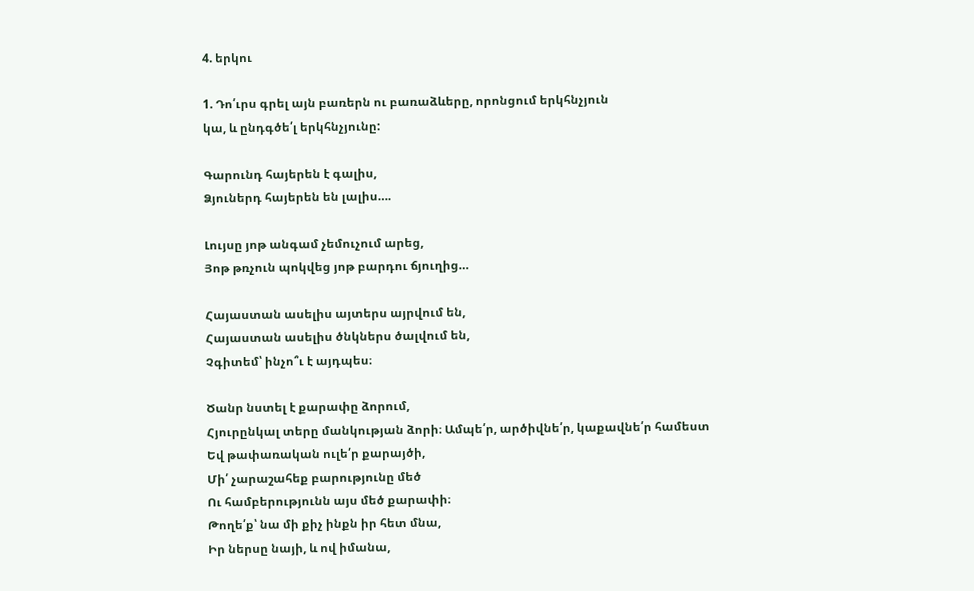4. երկու

1. Դո՛ւրս գրել այն բառերն ու բառաձևերը, որոնցում երկհնչյուն
կա, և ընդգծե՛լ երկհնչյունը:

Գարունդ հայերեն է գալիս,
Ձյուներդ հայերեն են լալիս….

Լույսը յոթ անգամ չեմուչում արեց,
Յոթ թռչուն պոկվեց յոթ բարդու ճյուղից…

Հայաստան ասելիս այտերս այրվում են,
Հայաստան ասելիս ծնկներս ծալվում են,
Չգիտեմ՝ ինչո՞ւ է այդպես։

Ծանր նստել է քարափը ձորում,
Հյուրընկալ տերը մանկության ձորի։ Ամպե՛ր, արծիվնե՛ր, կաքավնե՛ր համեստ
Եվ թափառական ուլե՛ր քարայծի,
Մի՛ չարաշահեք բարությունը մեծ
Ու համբերությունն այս մեծ քարափի։
Թողե՛ք՝ նա մի քիչ ինքն իր հետ մնա,
Իր ներսը նայի, և ով իմանա,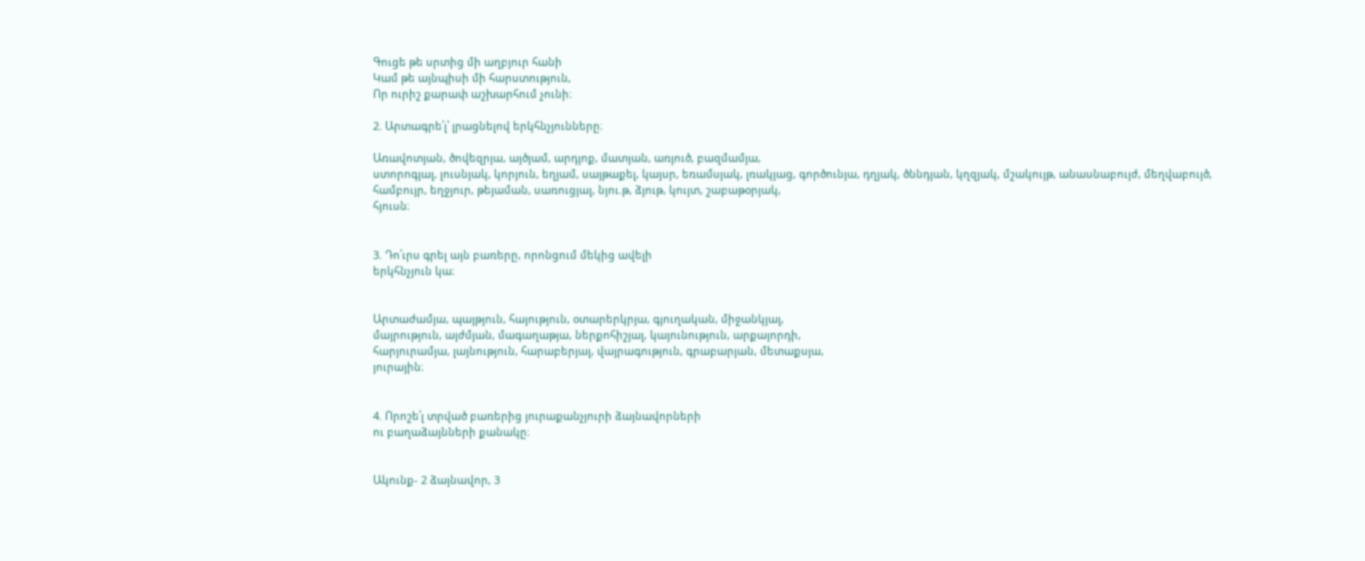Գուցե թե սրտից մի աղբյուր հանի
Կամ թե այնպիսի մի հարստություն,
Որ ուրիշ քարափ աշխարհում չունի։

2. Արտագրե՛լ՝ լրացնելով երկհնչյունները։

Առավոտյան, ծովեզրյա, այծյամ, արդյոք, մատյան, առյուծ, բազմամյա,
ստորոգյալ, լուսնյակ, կորյուն, եղյամ, սայթաքել, կայսր, եռամսյակ, լռակյաց, գործունյա, դղյակ, ծննդյան, կղզյակ, մշակույթ, անասնաբույժ, մեղվաբույծ,
համբույր, եղջյուր, թեյաման, սառուցյալ, նյու.թ, ձյութ, կույտ, շաբաթօրյակ,
հյուսն։


3. Դո՛ւրս գրել այն բառերը, որոնցում մեկից ավելի
երկհնչյուն կա։


Արտաժամյա, պայթյուն, հայություն, օտարերկրյա, գյուղական, միջանկյալ,
մայրություն, այժմյան, մագաղաթյա, ներքոհիշյալ, կայունություն, արքայորդի,
հարյուրամյա, լայնություն, հարաբերյալ, վայրագություն, գրաբարյան, մետաքսյա,
յուրային։


4. Որոշե՛լ տրված բառերից յուրաքանչյուրի ձայնավորների
ու բաղաձայնների քանակը։


Ակունք- 2 ձայնավոր, 3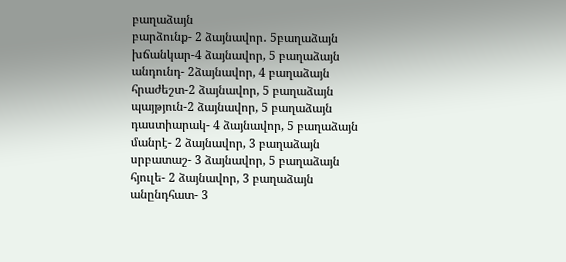բաղաձայն
բարձունք- 2 ձայնավոր․ 5բաղաձայն
խճանկար-4 ձայնավոր, 5 բաղաձայն
անդունդ- 2ձայնավոր, 4 բաղաձայն
հրաժեշտ-2 ձայնավոր, 5 բաղաձայն
պայթյուն-2 ձայնավոր, 5 բաղաձայն
դաստիարակ- 4 ձայնավոր, 5 բաղաձայն
մանրէ- 2 ձայնավոր, 3 բաղաձայն
սրբատաշ- 3 ձայնավոր, 5 բաղաձայն
հյուլե- 2 ձայնավոր, 3 բաղաձայն
անընդհատ- 3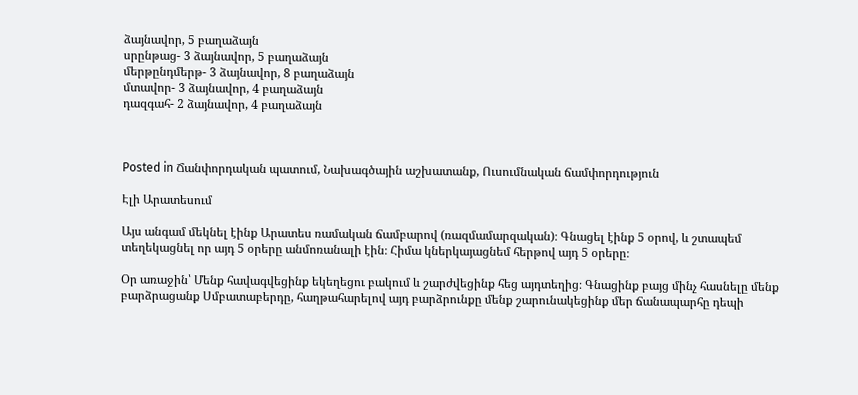ձայնավոր, 5 բաղաձայն
սրընթաց- 3 ձայնավոր, 5 բաղաձայն
մերթընդմերթ- 3 ձայնավոր, 8 բաղաձայն
մտավոր- 3 ձայնավոր, 4 բաղաձայն
դազգահ- 2 ձայնավոր, 4 բաղաձայն



Posted in Ճանփորդական պատում, Նախագծային աշխատանք, Ուսումնական ճամփորդություն

Էլի Արատեսում

Այս անգամ մեկնել էինք Արատես ռամական ճամբարով (ռազմամարզական)։ Գնացել էինք 5 օրով, և շտապեմ տեղեկացնել որ այդ 5 օրերը անմոռանալի էին։ Հիմա կներկայացնեմ հերթով այդ 5 օրերը։

Օր առաջին՝ Մենք հավագվեցինք եկեղեցու բակում և շարժվեցինք հեց այդտեղից։ Գնացինք բայց մինչ հասնելը մենք բարձրացանք Սմբատաբերդը, հաղթահարելով այդ բարձրունքը մենք շարունակեցինք մեր ճանապարհը դեպի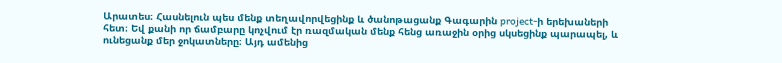Արատես։ Հասնելուն պես մենք տեղավորվեցինք և ծանոթացանք Գագարին project-ի երեխաների հետ։ Եվ քանի որ ճամբարը կոչվում էր ռազմական մենք հենց առաջին օրից սկսեցինք պարապել, և ունեցանք մեր ջոկատները։ Այդ ամենից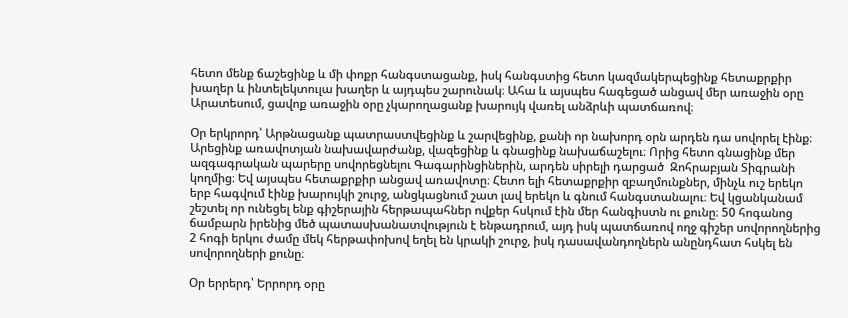հետո մենք ճաշեցինք և մի փոքր հանգստացանք, իսկ հանգստից հետո կազմակերպեցինք հետաքրքիր խաղեր և ինտելեկտուլա խաղեր և այդպես շարունակ։ Ահա և այսպես հագեցած անցավ մեր առաջին օրը Արատեսում, ցավոք առաջին օրը չկարողացանք խարույկ վառել անձրևի պատճառով։

Օր երկրորդ՝ Արթնացանք պատրաստվեցինք և շարվեցինք, քանի որ նախորդ օրն արդեն դա սովորել էինք։ Արեցինք առավոտյան նախավարժանք, վազեցինք և գնացինք նախաճաշելու։ Որից հետո գնացինք մեր ազգագրական պարերը սովորեցնելու Գագարինցիներին, արդեն սիրելի դարցած  Զոհրաբյան Տիգրանի կողմից։ Եվ այսպես հետաքրքիր անցավ առավոտը։ Հետո ելի հետաքրքիր զբաղմունքներ, մինչև ուշ երեկո երբ հագվում էինք խարույկի շուրջ, անցկացնում շատ լավ երեկո և գնում հանգստանալու։ Եվ կցանկանամ շեշտել որ ունեցել ենք գիշերային հերթապահներ ովքեր հսկում էին մեր հանգիստն ու քունը։ 50 հոգանոց ճամբարն իրենից մեծ պատասխանատվություն է ենթադրում, այդ իսկ պատճառով ողջ գիշեր սովորողներից 2 հոգի երկու ժամը մեկ հերթափոխով եղել են կրակի շուրջ, իսկ դասավանդողներն անընդհատ հսկել են սովորողների քունը։

Օր երրերդ՝ Երրորդ օրը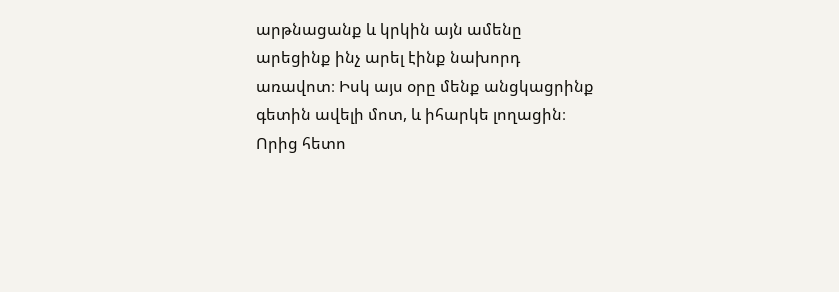արթնացանք և կրկին այն ամենը արեցինք ինչ արել էինք նախորդ առավոտ։ Իսկ այս օրը մենք անցկացրինք գետին ավելի մոտ, և իհարկե լողացին։ Որից հետո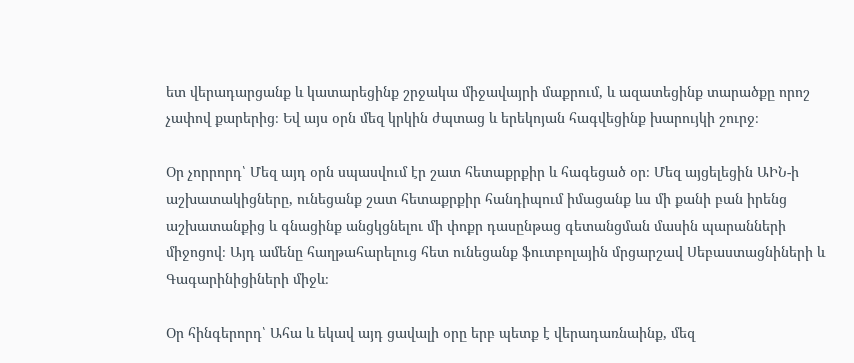ետ վերադարցանք և կատարեցինք շրջակա միջավայրի մաքրում, և ազատեցինք տարածքը որոշ չափով քարերից։ Եվ այս օրն մեզ կրկին ժպտաց և երեկոյան հագվեցինք խարույկի շուրջ։

Օր չորրորդ՝ Մեզ այդ օրն սպասվում էր շատ հետաքրքիր և հագեցած օր։ Մեզ այցելեցին ԱԻՆ-ի աշխատակիցները, ունեցանք շատ հետաքրքիր հանդիպում իմացանք ևս մի քանի բան իրենց աշխատանքից և գնացինք անցկցնելու մի փոքր դասընթաց գետանցման մասին պարանների միջոցով։ Այդ ամենը հաղթահարելուց հետ ունեցանք ֆուտբոլային մրցարշավ Սեբաստացնիների և Գագարինիցիների միջև։

Օր հինգերորդ՝ Ահա և եկավ այդ ցավալի օրը երբ պետք է վերադառնաինք, մեզ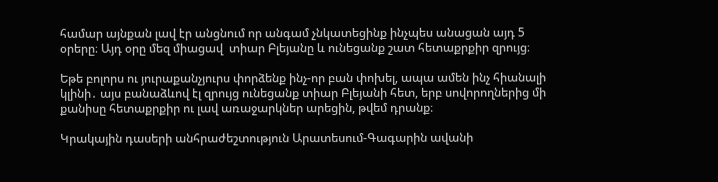համար այնքան լավ էր անցնում որ անգամ չնկատեցինք ինչպես անացան այդ 5 օրերը։ Այդ օրը մեզ միացավ  տիար Բլեյանը և ունեցանք շատ հետաքրքիր զրույց։

Եթե բոլորս ու յուրաքանչյուրս փորձենք ինչ-որ բան փոխել, ապա ամեն ինչ հիանալի կլինի․ այս բանաձևով էլ զրույց ունեցանք տիար Բլեյանի հետ, երբ սովորողներից մի քանիսը հետաքրքիր ու լավ առաջարկներ արեցին, թվեմ դրանք։

Կրակային դասերի անհրաժեշտություն Արատեսում-Գագարին ավանի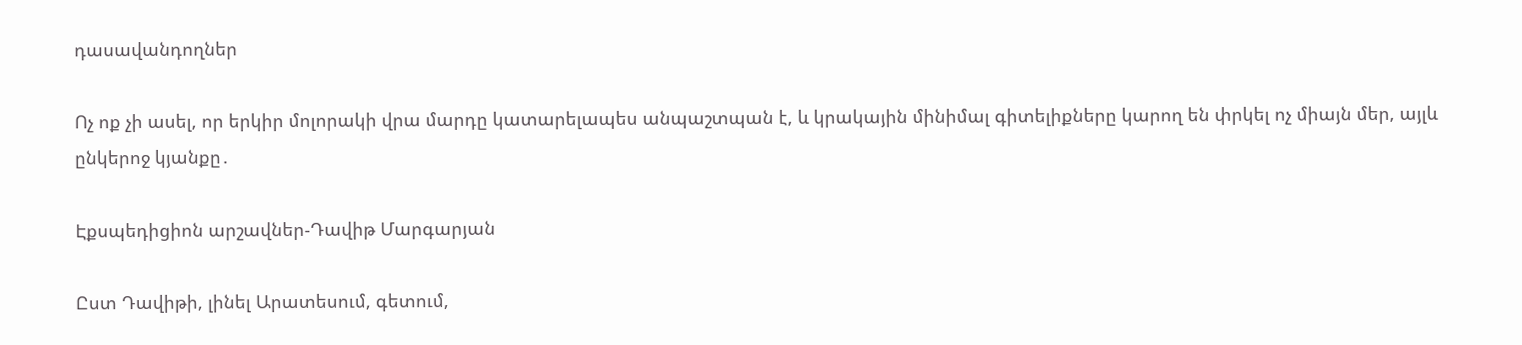դասավանդողներ

Ոչ ոք չի ասել, որ երկիր մոլորակի վրա մարդը կատարելապես անպաշտպան է, և կրակային մինիմալ գիտելիքները կարող են փրկել ոչ միայն մեր, այլև ընկերոջ կյանքը․

Էքսպեդիցիոն արշավներ-Դավիթ Մարգարյան

Ըստ Դավիթի, լինել Արատեսում, գետում,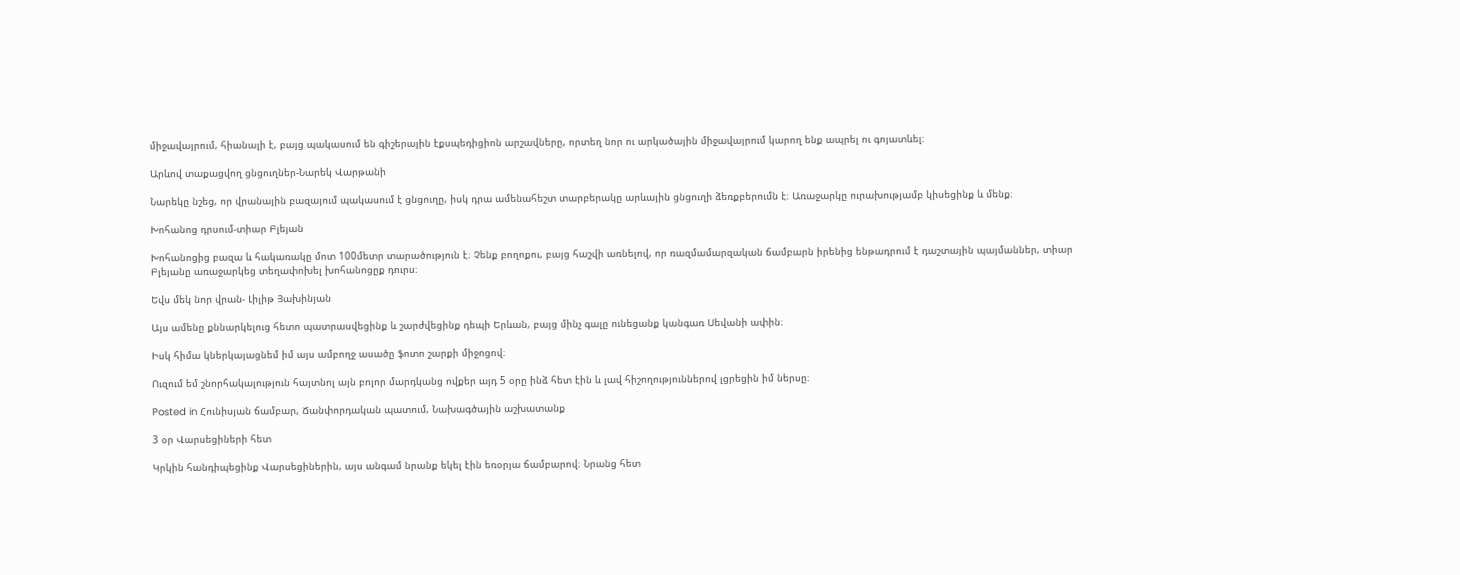միջավայրում, հիանալի է, բայց պակասում են գիշերային էքսպեդիցիոն արշավները, որտեղ նոր ու արկածային միջավայրում կարող ենք ապրել ու գոյատևել։

Արևով տաքացվող ցնցուղներ-Նարեկ Վարթանի

Նարեկը նշեց, որ վրանային բազայում պակասում է ցնցուղը, իսկ դրա ամենահեշտ տարբերակը արևային ցնցուղի ձեռքբերումն է։ Առաջարկը ուրախությամբ կիսեցինք և մենք։

Խոհանոց դրսում-տիար Բլեյան

Խոհանոցից բազա և հակառակը մոտ 100մետր տարածություն է։ Չենք բողոքու, բայց հաշվի առնելով, որ ռազմամարզական ճամբարն իրենից ենթադրում է դաշտային պայմաններ, տիար Բլեյանը առաջարկեց տեղափոխել խոհանոցըք դուրս։

Եվս մեկ նոր վրան- Լիլիթ Յախինյան

Այս ամենը քննարկելուց հետո պատրասվեցինք և շարժվեցինք դեպի Երևան, բայց մինչ գալը ունեցանք կանգառ Սեվանի ափին։

Իսկ հիմա կներկայացնեմ իմ այս ամբողջ ասածը ֆոտո շարքի միջոցով։

Ուզում եմ շնորհակալություն հայտնոլ այն բոլոր մարդկանց ովքեր այդ 5 օրը ինձ հետ էին և լավ հիշողություններով լցրեցին իմ ներսը։

Posted in Հունիսյան ճամբար, Ճանփորդական պատում, Նախագծային աշխատանք

3 օր Վարսեցիների հետ

Կրկին հանդիպեցինք Վարսեցիներին, այս անգամ նրանք եկել էին եռօրյա ճամբարով։ Նրանց հետ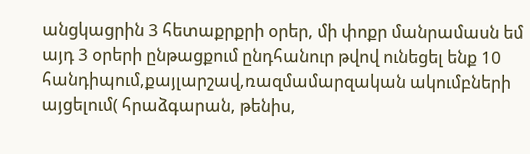անցկացրին 3 հետաքրքրի օրեր, մի փոքր մանրամասն եմ այդ 3 օրերի ընթացքում ընդհանուր թվով ունեցել ենք 10 հանդիպում,քայլարշավ,ռազմամարզական ակումբների այցելում( հրաձգարան, թենիս,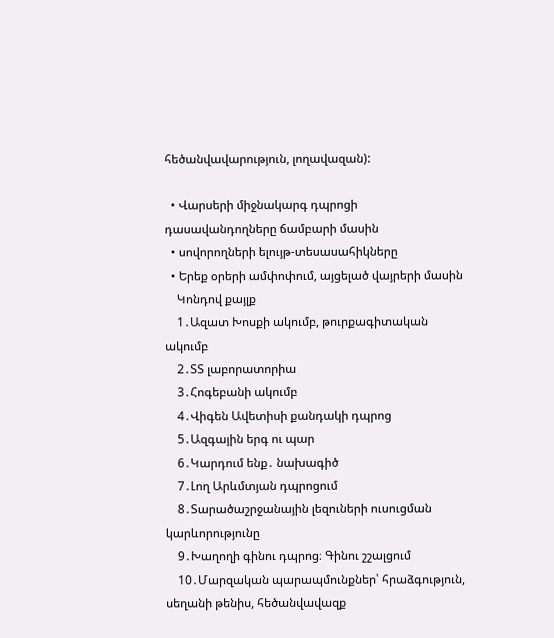հեծանվավարություն, լողավազան):

  • Վարսերի միջնակարգ դպրոցի դասավանդողները ճամբարի մասին
  • սովորողների ելույթ-տեսասահիկները
  • Երեք օրերի ամփոփում, այցելած վայրերի մասին
    Կոնդով քայլք
    1․Ազատ Խոսքի ակումբ, թուրքագիտական ակումբ
    2․ՏՏ լաբորատորիա
    3․Հոգեբանի ակումբ
    4․Վիգեն Ավետիսի քանդակի դպրոց
    5․Ազգային երգ ու պար
    6․Կարդում ենք․ նախագիծ
    7․Լող Արևմտյան դպրոցում
    8․Տարածաշրջանային լեզուների ուսուցման կարևորությունը
    9․Խաղողի գինու դպրոց։ Գինու շշալցում
    10․Մարզական պարապմունքներ՝ հրաձգություն, սեղանի թենիս, հեծանվավազք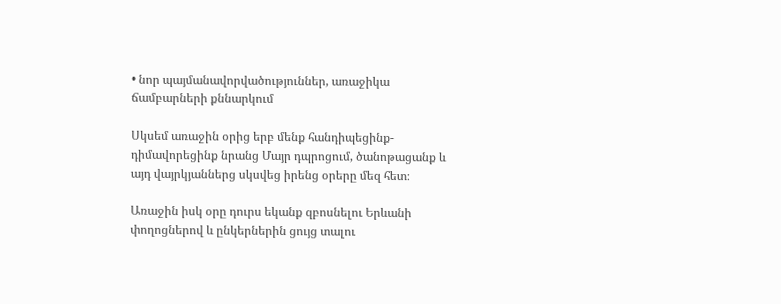• նոր պայմանավորվածություններ, առաջիկա ճամբարների քննարկում

Սկսեմ առաջին օրից երբ մենք հանդիպեցինք- դիմավորեցինք նրանց Մայր դպրոցում, ծանոթացանք և այդ վայրկյաններց սկսվեց իրենց օրերը մեզ հետ։

Առաջին իսկ օրը դուրս եկանք զբոսնելու Երևանի փողոցներով և ընկերներին ցույց տալու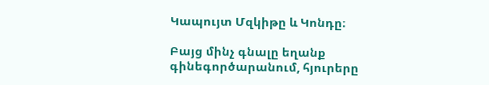Կապույտ Մզկիթը և Կոնդը։

Բայց մինչ գնալը եղանք գինեգործարանում, հյուրերը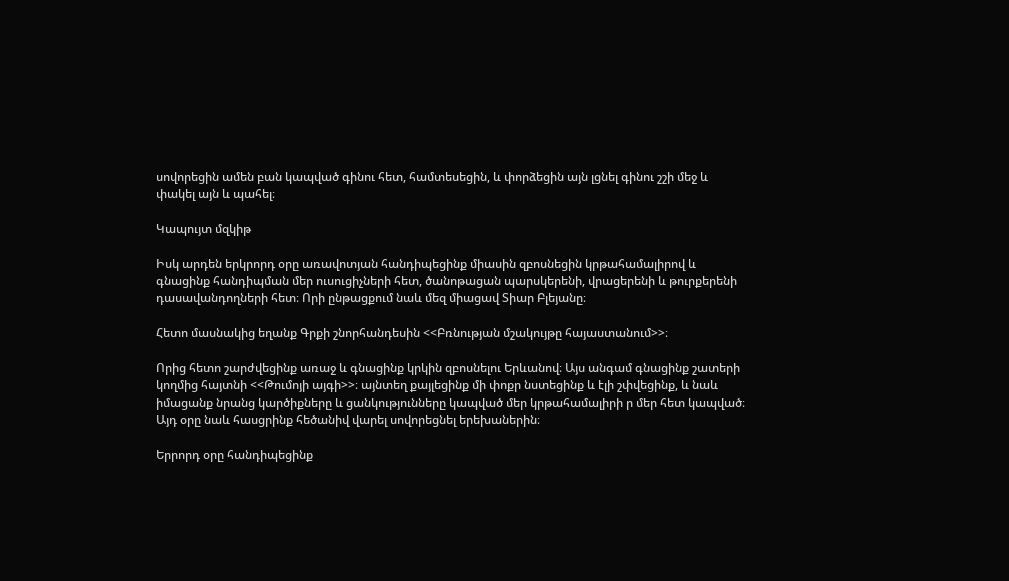սովորեցին ամեն բան կապված գինու հետ, համտեսեցին, և փորձեցին այն լցնել գինու շշի մեջ և փակել այն և պահել։

Կապույտ մզկիթ

Իսկ արդեն երկրորդ օրը առավոտյան հանդիպեցինք միասին զբոսնեցին կրթահամալիրով և գնացինք հանդիպման մեր ուսուցիչների հետ, ծանոթացան պարսկերենի, վրացերենի և թուրքերենի դասավանդողների հետ։ Որի ընթացքում նաև մեզ միացավ Տիար Բլեյանը։

Հետո մասնակից եղանք Գրքի շնորհանդեսին <<Բռնության մշակույթը հայաստանում>>։

Որից հետո շարժվեցինք առաջ և գնացինք կրկին զբոսնելու Երևանով։ Այս անգամ գնացինք շատերի կողմից հայտնի <<Թումոյի այգի>>։ այնտեղ քայլեցինք մի փոքր նստեցինք և էլի շփվեցինք, և նաև իմացանք նրանց կարծիքները և ցանկությունները կապված մեր կրթահամալիրի ր մեր հետ կապված։ Այդ օրը նաև հասցրինք հեծանիվ վարել սովորեցնել երեխաներին։

Երրորդ օրը հանդիպեցինք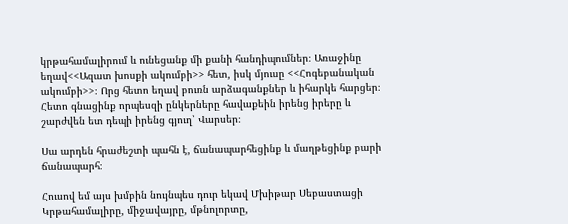կրթահամալիրում և ունեցանք մի քանի հանդիպումներ։ Առաջինը եղավ<<Ազատ խոսքի ակումբի>> հետ, իսկ մյուսը <<Հոգեբանական ակումբի>>։ Որց հետո եղավ բուռն արձագանքներ և իհարկե հարցեր։ Հետո գնացինք որպեսզի ընկերները հավաքեին իրենց իրերը և շարժվեն ետ դեպի իրենց գյուղ՝ Վարսեր։

Սա արդեն հրաժեշտի պահն է, ճանապարհեցինք և մաղթեցինք բարի ճանապարհ։

Հուսով եմ այս խմբին նույնպես դուր եկավ Մխիթար Սեբաստացի Կրթահամալիրը, միջավայրը, մթնոլորտը,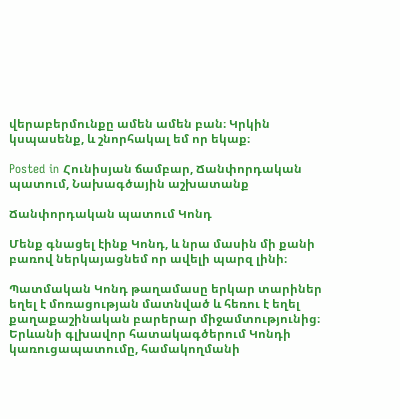վերաբերմունքը ամեն ամեն բան։ Կրկին կսպասենք, և շնորհակալ եմ որ եկաք։

Posted in Հունիսյան ճամբար, Ճանփորդական պատում, Նախագծային աշխատանք

Ճանփորդական պատում Կոնդ

Մենք գնացել էինք Կոնդ, և նրա մասին մի քանի բառով ներկայացնեմ որ ավելի պարզ լինի։

Պատմական Կոնդ թաղամասը երկար տարիներ եղել է մոռացության մատնված և հեռու է եղել քաղաքաշինական բարերար միջամտությունից։ Երևանի գլխավոր հատակագծերում Կոնդի կառուցապատումը, համակողմանի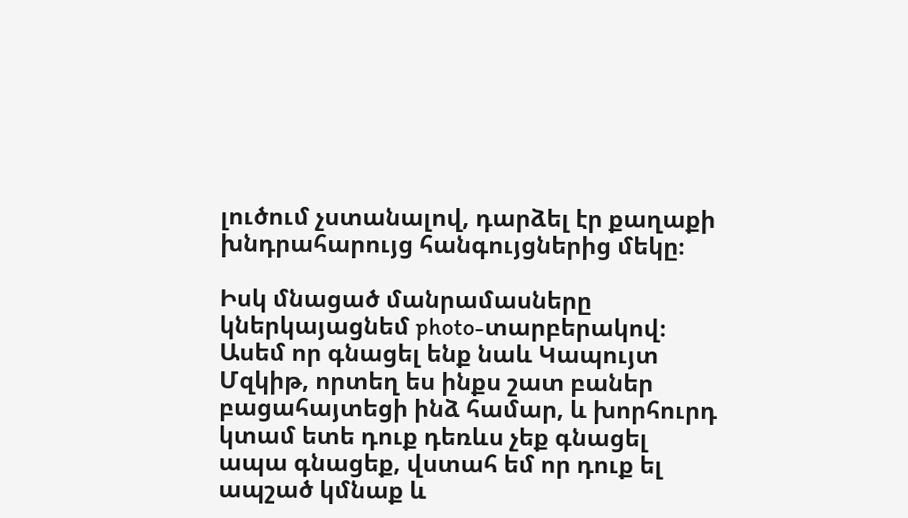լուծում չստանալով, դարձել էր քաղաքի խնդրահարույց հանգույցներից մեկը։

Իսկ մնացած մանրամասները կներկայացնեմ photo-տարբերակով։ Ասեմ որ գնացել ենք նաև Կապույտ Մզկիթ, որտեղ ես ինքս շատ բաներ բացահայտեցի ինձ համար, և խորհուրդ կտամ ետե դուք դեռևս չեք գնացել ապա գնացեք, վստահ եմ որ դուք ել ապշած կմնաք և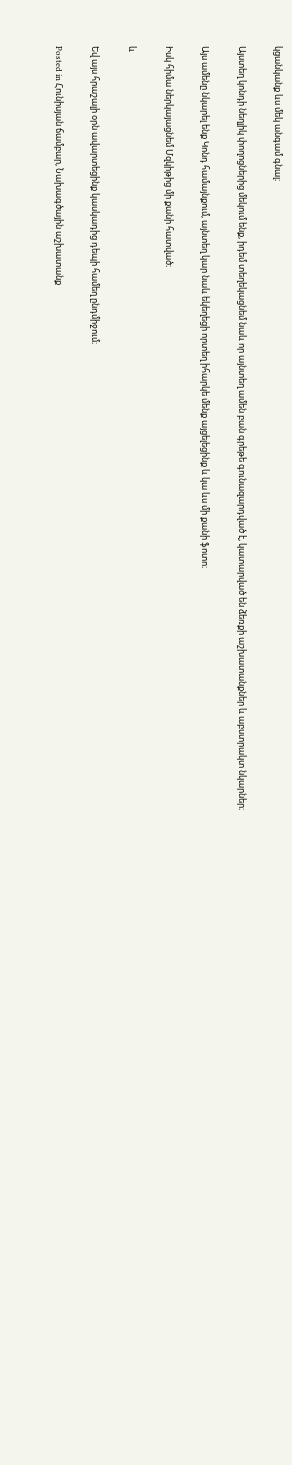կցանկանք ևս մեկ անգամ գնալ։

Այստեղ կոնդի նեղլիկ փողոցներից մեկում ենք, իդեմ տեղեկացնեմ նաև որ այնտեղ ամեն բան գրեթե գունազարդված է, կատարված են ձեռքի աշխատանքներ և աբստրակտ նկարներ։

Այս ամենը նկարել ենք Կոնդ համայնքում, այնտեղ կար նաև եկեղեցի որտեղ իհարկե մենք այցելեցինք և կա ևս մի քանի ֆոտո։

Իսկ հիմա ներկայացնեմ Մզկիթից մի քանի հատված։

և

Եվ այս հրաշալի օրն ավարտեցինք կասկադից դեպի համեղ ընդմիջում։

Posted in Հունիսյան ճամբար, Նախագծային աշխատանք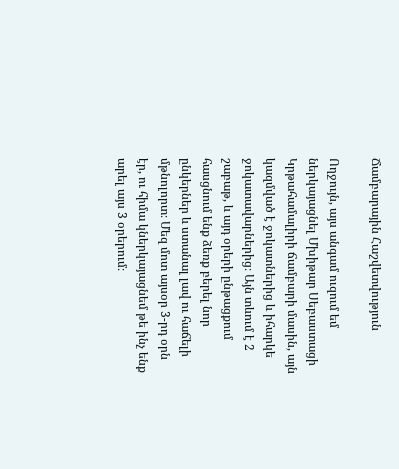Ճամբարային Հաշվետվություն

Ողջույն, այս անգամ ուզում եմ ներկայացնել Մխիթար Սեբաստացի Կրթահամալիրի ճամբարի մասին, այն կազմված է ջոկատներից և իհարկե ջոկատավարներից։ Այն տևում է 2 շաբաթ, և այդ օրերի ընթացքում հասցնում ենք ձեռք բերել նոր ընկերներ և ստանալ լավ ու հաճելի մթնոլորտ։ Մեզ մոտ այսօր 3-րդ օրն էր, ու հիմա կներկայացնեմ թե ինչ ենք արել այս 3 օրերում։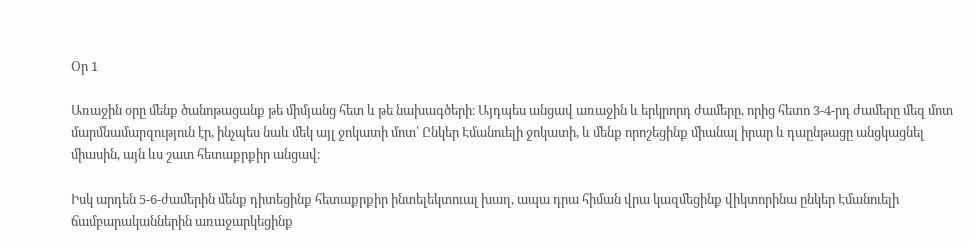Օր 1

Առաջին օրը մենք ծանոթացանք թե միմյանց հետ և թե նախագծերի։ Այդպես անցավ առաջին և երկրորդ ժամերը, որից հետո 3-4-րդ ժամերը մեզ մոտ մարմնամարզություն էր, ինչպես նաև մեկ այլ ջոկատի մոտ՝ Ընկեր Էմանուելի ջոկատի, և մենք որոշեցինք միանալ իրար և դաընթացը անցկացնել միասին, այն ևս շատ հետաքրքիր անցավ։

Իսկ արդեն 5-6-ժամերին մենք դիտեցինք հետաքրքիր ինտելեկտուալ խաղ, ապա դրա հիման վրա կազմեցինք վիկտորինա ընկեր Էմանուելի ճամբարականներին առաջարկեցինք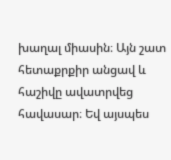խաղալ միասին։ Այն շատ հետաքրքիր անցավ և հաշիվը ավատրվեց հավասար։ Եվ այսպես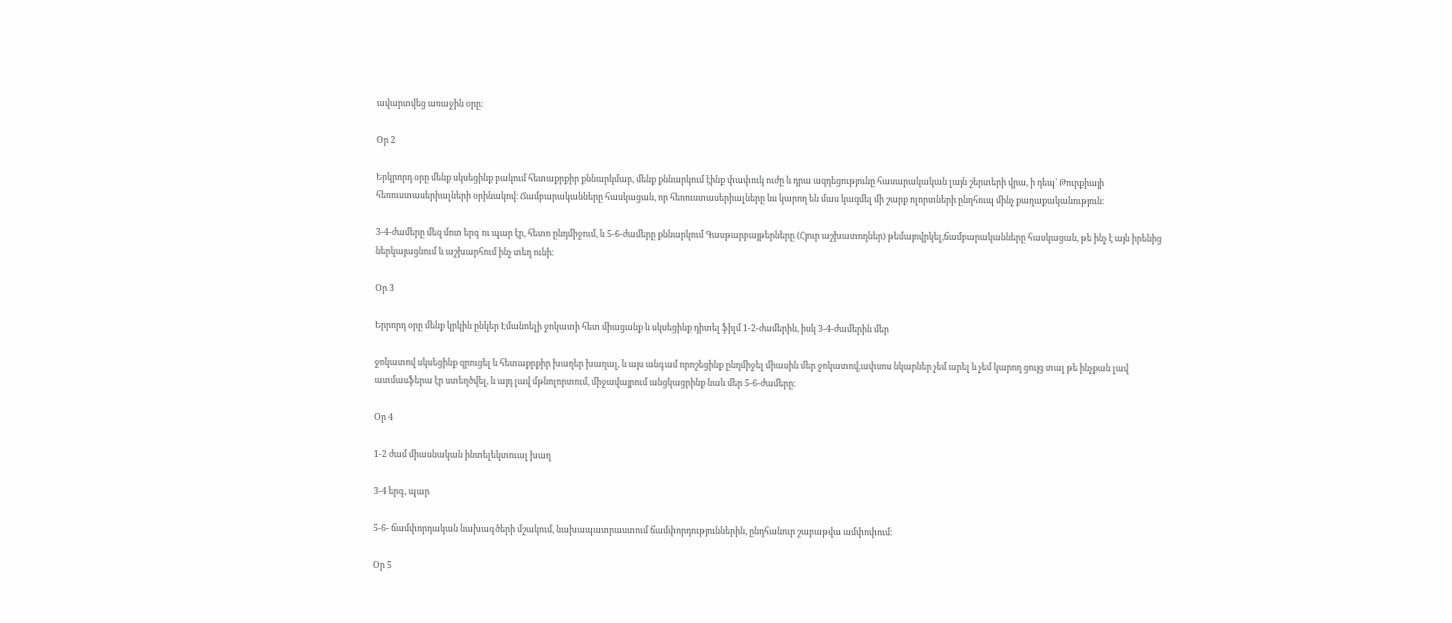ավարտվեց առաջին օրը։

Օր 2

Երկրորդ օրը մենք սկսեցինք բակում հետաքրքիր քննարկմաբ, մենք քննարկում էինք փափուկ ուժը և դրա ազդեցությունը հասարակական լայն շերտերի վրա, ի դեպ՝ Թուրքիայի հեռուստասերիալների օրինակով։ Ճամբարականները հասկացան, որ հեռուստասերիալները ևս կարող են մաս կազմել մի շարք ոլորտների ընդհուպ մինչ քաղաքականություն։

3-4-ժամերը մեզ մոտ երգ ու պար էր, հետո ընդմիջում, և 5-6-ժամերը քննարկում Գասթարբայթերները (Հյուր աշխատողներ) թեմայովրկել,ճամբարականները հասկացան, թե ինչ է այն իրենից ներկայացնում և աշխարհում ինչ տեղ ունի։

Օր 3

Երրորդ օրը մենք կրկին ընկեր Էմանոելի ջոկատի հետ միացանք և սկսեցինք դիտել ֆիլմ 1-2-ժամերին, իսկ 3-4-ժամերին մեր

ջոկատով սկսեցինք զրուցել և հետաքրքիր խաղեր խաղալ, և այս անգամ որոշեցինք ընդմիջել միասին մեր ջոկատով,ափսոս նկարներ չեմ արել և չեմ կարող ցույց տալ թե ինչքան լավ ատմասֆերա էր ստեղծվել, և այդ լավ մթնոլորտում, միջավայրում անցկացրինք նաև մեր 5-6-ժամերը։

Օր 4

1-2 ժամ միասնական ինտելեկտուալ խաղ

3-4 երգ, պար

5-6- ճամփորդական նախագծերի մշակում, նախապատրաստում ճամփորդություններին, ընդհանուր շաբաթվա ամփոփում։

Օր 5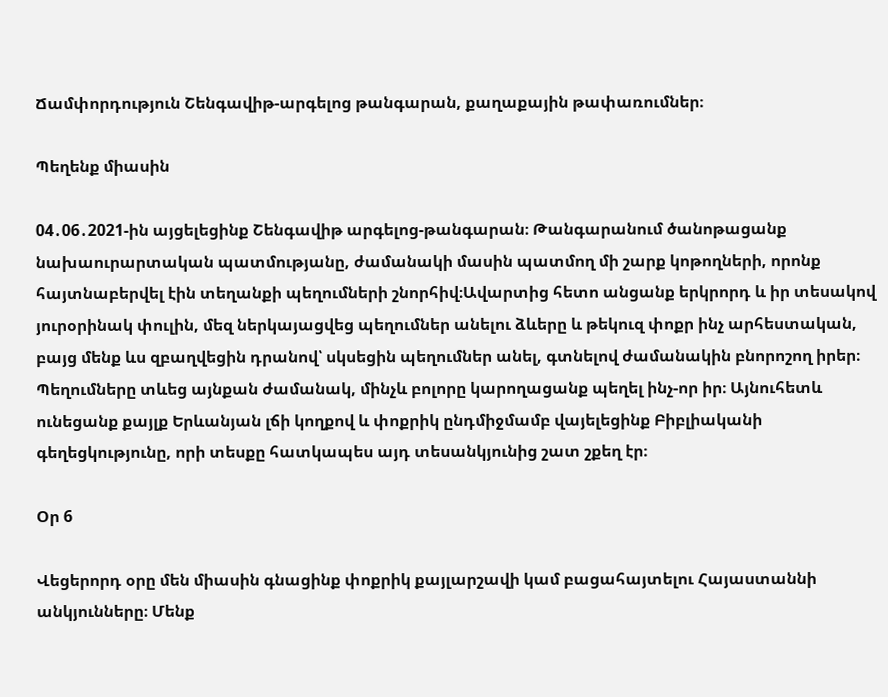Ճամփորդություն Շենգավիթ-արգելոց թանգարան, քաղաքային թափառումներ։

Պեղենք միասին

04․06․2021-ին այցելեցինք Շենգավիթ արգելոց-թանգարան։ Թանգարանում ծանոթացանք նախաուրարտական պատմությանը, ժամանակի մասին պատմող մի շարք կոթողների, որոնք հայտնաբերվել էին տեղանքի պեղումների շնորհիվ։Ավարտից հետո անցանք երկրորդ և իր տեսակով յուրօրինակ փուլին, մեզ ներկայացվեց պեղումներ անելու ձևերը և թեկուզ փոքր ինչ արհեստական, բայց մենք ևս զբաղվեցին դրանով՝ սկսեցին պեղումներ անել, գտնելով ժամանակին բնորոշող իրեր։ Պեղումները տևեց այնքան ժամանակ, մինչև բոլորը կարողացանք պեղել ինչ-որ իր։ Այնուհետև ունեցանք քայլք Երևանյան լճի կողքով և փոքրիկ ընդմիջմամբ վայելեցինք Բիբլիականի գեղեցկությունը, որի տեսքը հատկապես այդ տեսանկյունից շատ շքեղ էր։

Օր 6

Վեցերորդ օրը մեն միասին գնացինք փոքրիկ քայլարշավի կամ բացահայտելու Հայաստաննի անկյունները։ Մենք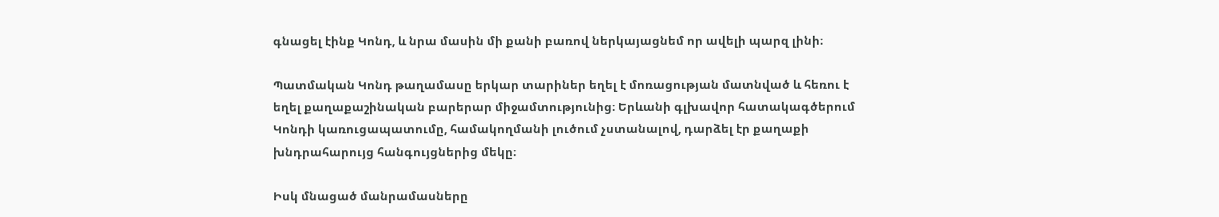գնացել էինք Կոնդ, և նրա մասին մի քանի բառով ներկայացնեմ որ ավելի պարզ լինի։

Պատմական Կոնդ թաղամասը երկար տարիներ եղել է մոռացության մատնված և հեռու է եղել քաղաքաշինական բարերար միջամտությունից։ Երևանի գլխավոր հատակագծերում Կոնդի կառուցապատումը, համակողմանի լուծում չստանալով, դարձել էր քաղաքի խնդրահարույց հանգույցներից մեկը։

Իսկ մնացած մանրամասները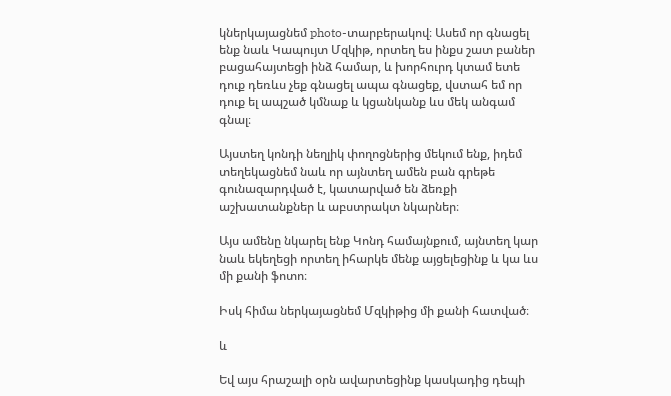կներկայացնեմ photo-տարբերակով։ Ասեմ որ գնացել ենք նաև Կապույտ Մզկիթ, որտեղ ես ինքս շատ բաներ բացահայտեցի ինձ համար, և խորհուրդ կտամ ետե դուք դեռևս չեք գնացել ապա գնացեք, վստահ եմ որ դուք ել ապշած կմնաք և կցանկանք ևս մեկ անգամ գնալ։

Այստեղ կոնդի նեղլիկ փողոցներից մեկում ենք, իդեմ տեղեկացնեմ նաև որ այնտեղ ամեն բան գրեթե գունազարդված է, կատարված են ձեռքի աշխատանքներ և աբստրակտ նկարներ։

Այս ամենը նկարել ենք Կոնդ համայնքում, այնտեղ կար նաև եկեղեցի որտեղ իհարկե մենք այցելեցինք և կա ևս մի քանի ֆոտո։

Իսկ հիմա ներկայացնեմ Մզկիթից մի քանի հատված։

և

Եվ այս հրաշալի օրն ավարտեցինք կասկադից դեպի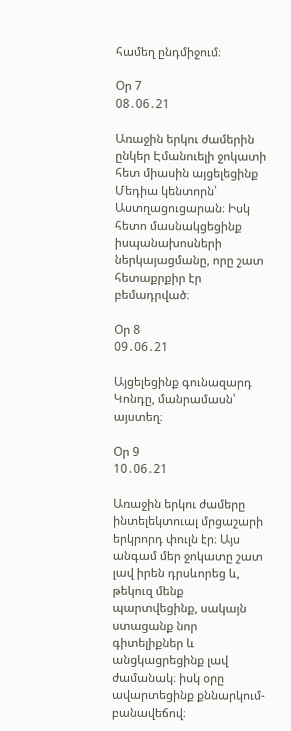համեղ ընդմիջում։

Օր 7
08․06․21

Առաջին երկու ժամերին ընկեր Էմանուելի ջոկատի հետ միասին այցելեցինք Մեդիա կենտորն՝ Աստղացուցարան։ Իսկ հետո մասնակցեցինք իսպանախոսների ներկայացմանը, որը շատ հետաքրքիր էր բեմադրված։

Օր 8
09․06․21

Այցելեցինք գունազարդ Կոնդը, մանրամասն՝ այստեղ։

Օր 9
10․06․21

Առաջին երկու ժամերը ինտելեկտուալ մրցաշարի երկրորդ փուլն էր։ Այս անգամ մեր ջոկատը շատ լավ իրեն դրսևորեց և, թեկուզ մենք պարտվեցինք, սակայն ստացանք նոր գիտելիքներ և անցկացրեցինք լավ ժամանակ։ իսկ օրը ավարտեցինք քննարկում-բանավեճով։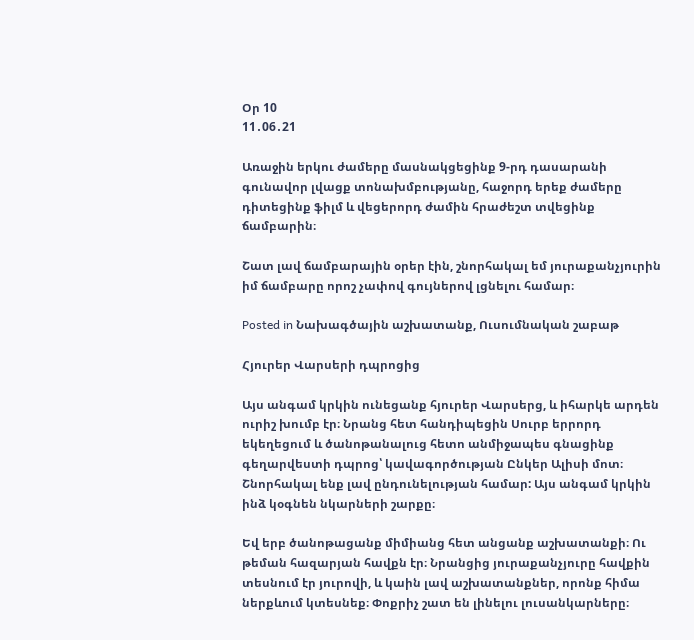Օր 10
11․06․21

Առաջին երկու ժամերը մասնակցեցինք 9-րդ դասարանի գունավոր լվացք տոնախմբությանը, հաջորդ երեք ժամերը դիտեցինք ֆիլմ և վեցերորդ ժամին հրաժեշտ տվեցինք ճամբարին։

Շատ լավ ճամբարային օրեր էին, շնորհակալ եմ յուրաքանչյուրին իմ ճամբարը որոշ չափով գույներով լցնելու համար։

Posted in Նախագծային աշխատանք, Ուսումնական շաբաթ

Հյուրեր Վարսերի դպրոցից

Այս անգամ կրկին ունեցանք հյուրեր Վարսերց, և իհարկե արդեն ուրիշ խումբ էր։ Նրանց հետ հանդիպեցին Սուրբ երրորդ եկեղեցում և ծանոթանալուց հետո անմիջապես գնացինք գեղարվեստի դպրոց՝ կավագործության Ընկեր Ալիսի մոտ։ Շնորհակալ ենք լավ ընդունելության համար: Այս անգամ կրկին ինձ կօգնեն նկարների շարքը։

Եվ երբ ծանոթացանք միմիանց հետ անցանք աշխատանքի։ Ու թեման հազարյան հավքն էր։ Նրանցից յուրաքանչյուրը հավքին տեսնում էր յուրովի, և կաին լավ աշխատանքներ, որոնք հիմա ներքևում կտեսնեք։ Փոքրիչ շատ են լինելու լուսանկարները։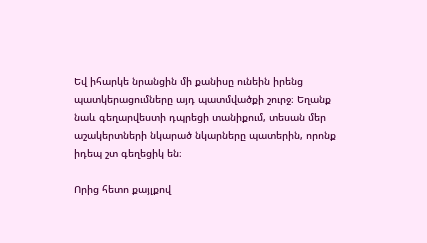Եվ իհարկե նրանցին մի քանիսը ունեին իրենց պատկերացումները այդ պատմվածքի շուրջ։ Եղանք նաև գեղարվեստի դպրեցի տանիքում, տեսան մեր աշակերտների նկարած նկարները պատերին, որոնք իդեպ շտ գեղեցիկ են։

Որից հետո քայլքով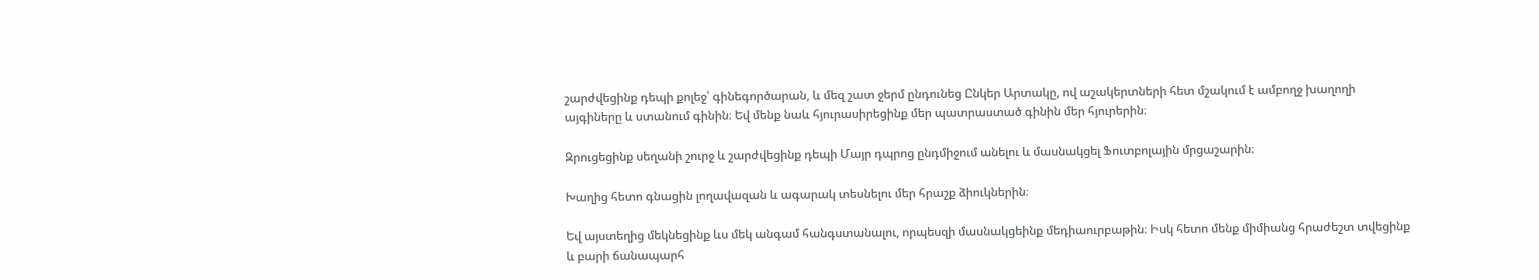շարժվեցինք դեպի քոլեջ՝ գինեգործարան, և մեզ շատ ջերմ ընդունեց Ընկեր Արտակը, ով աշակերտների հետ մշակում է ամբողջ խաղողի այգիները և ստանում գինին։ Եվ մենք նաև հյուրասիրեցինք մեր պատրաստած գինին մեր հյուրերին։

Զրուցեցինք սեղանի շուրջ և շարժվեցինք դեպի Մայր դպրոց ընդմիջում անելու և մասնակցել Ֆուտբոլային մրցաշարին։

Խաղից հետո գնացին լողավազան և ագարակ տեսնելու մեր հրաշք ձիուկներին։

Եվ այստեղից մեկնեցինք ևս մեկ անգամ հանգստանալու, որպեսզի մասնակցեինք մեդիաուրբաթին։ Իսկ հետո մենք միմիանց հրաժեշտ տվեցինք և բարի ճանապարհ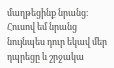մաղթեցինք նրանց։ Հուսով եմ նրանց նույնպես դուր եկավ մեր դպրեցը և շրջակա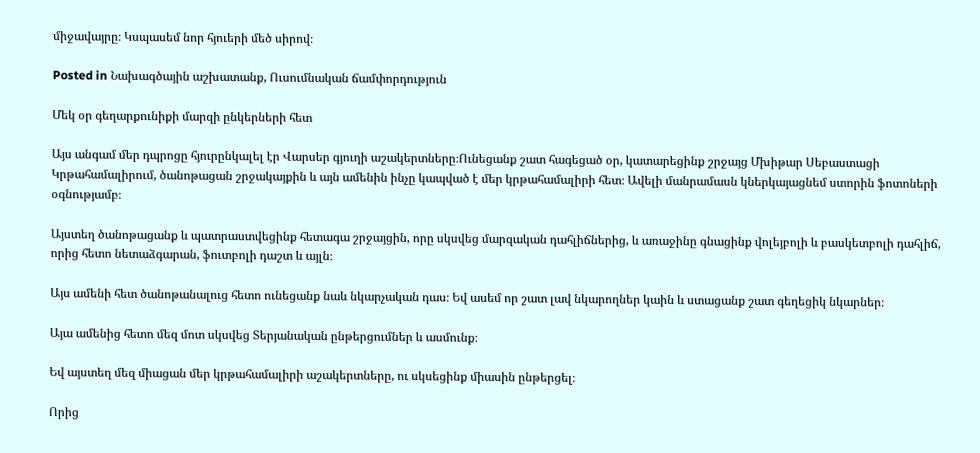միջավայրը։ Կսպասեմ նոր հյուերի մեծ սիրով։

Posted in Նախագծային աշխատանք, Ուսումնական ճամփորդություն

Մեկ օր գեղարքունիքի մարզի ընկերների հետ

Այս անգամ մեր դպրոցը հյուրընկալել էր Վարսեր գյուղի աշակերտները։Ունեցանք շատ հագեցած օր, կատարեցինք շրջայց Մխիթար Սեբաստացի Կրթահամալիրում, ծանոթացան շրջակայքին և այն ամենին ինչը կապված է մեր կրթահամալիրի հետ։ Ավելի մանրամասն կներկայացնեմ ստորին ֆոտոների օգնությամբ։

Այստեղ ծանոթացանք և պատրաստվեցինք հետագա շրջայցին, որը սկսվեց մարզական դահլիճներից, և առաջինը գնացինք վոլեյբոլի և բասկետբոլի դահլիճ, որից հետո նետաձգարան, ֆուտբոլի դաշտ և այլն։

Այս ամենի հետ ծանոթանալուց հետո ունեցանք նաև նկարչական դաս։ Եվ ասեմ որ շատ լավ նկարողներ կաին և ստացանք շատ գեղեցիկ նկարներ։

Այա ամենից հետո մեզ մոտ սկսվեց Տերյանական ընթերցումներ և ասմունք։

Եվ այստեղ մեզ միացան մեր կրթահամալիրի աշակերտները, ու սկսեցինք միասին ընթերցել։

Որից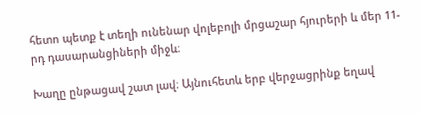հետո պետք է տեղի ունենար վոլեբոլի մրցաշար հյուրերի և մեր 11-րդ դասարանցիների միջև։

Խաղը ընթացավ շատ լավ։ Այնուհետև երբ վերջացրինք եղավ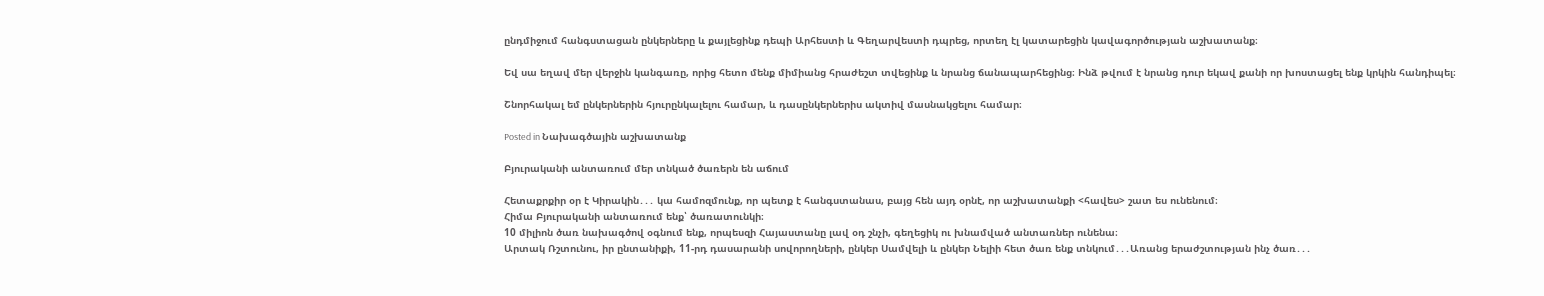ընդմիջում հանգստացան ընկերները և քայլեցինք դեպի Արհեստի և Գեղարվեստի դպրեց, որտեղ էլ կատարեցին կավագործության աշխատանք։

Եվ սա եղավ մեր վերջին կանգառը, որից հետո մենք միմիանց հրաժեշտ տվեցինք և նրանց ճանապարհեցինց։ Ինձ թվում է նրանց դուր եկավ քանի որ խոստացել ենք կրկին հանդիպել։

Շնորհակալ եմ ընկերներին հյուրընկալելու համար, և դասընկերներիս ակտիվ մասնակցելու համար։

Posted in Նախագծային աշխատանք

Բյուրականի անտառում մեր տնկած ծառերն են աճում

Հետաքրքիր օր է Կիրակին․․․ կա համոզմունք, որ պետք է հանգստանաս, բայց հեն այդ օրնէ, որ աշխատանքի <հավես> շատ ես ունենում։
Հիմա Բյուրականի անտառում ենք՝ ծառատունկի։
10 միլիոն ծառ նախագծով օգնում ենք, որպեսզի Հայաստանը լավ օդ շնչի, գեղեցիկ ու խնամված անտառներ ունենա։
Արտակ Ռշտունու, իր ընտանիքի, 11-րդ դասարանի սովորողների, ընկեր Սամվելի և ընկեր Նելիի հետ ծառ ենք տնկում․․․Առանց երաժշտության ինչ ծառ․․․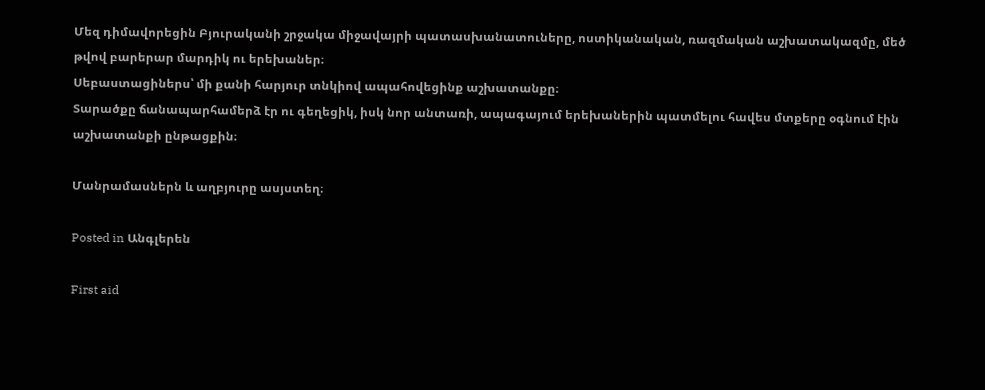Մեզ դիմավորեցին Բյուրականի շրջակա միջավայրի պատասխանատուները, ոստիկանական, ռազմական աշխատակազմը, մեծ թվով բարերար մարդիկ ու երեխաներ։
Սեբաստացիներս՝ մի քանի հարյուր տնկիով ապահովեցինք աշխատանքը։
Տարածքը ճանապարհամերձ էր ու գեղեցիկ, իսկ նոր անտառի, ապագայում երեխաներին պատմելու հավես մտքերը օգնում էին աշխատանքի ընթացքին։

Մանրամասներն և աղբյուրը ասյստեղ։

Posted in Անգլերեն

First aid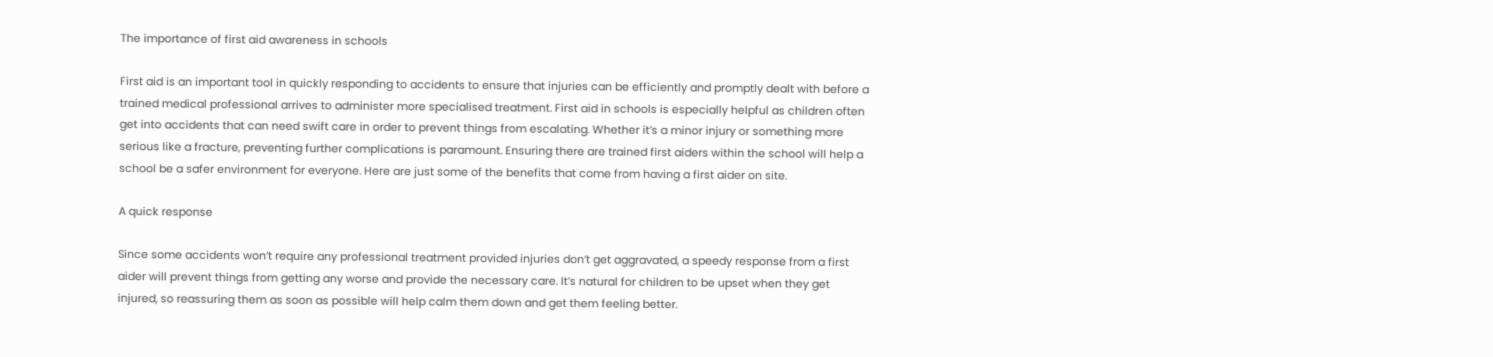The importance of first aid awareness in schools

First aid is an important tool in quickly responding to accidents to ensure that injuries can be efficiently and promptly dealt with before a trained medical professional arrives to administer more specialised treatment. First aid in schools is especially helpful as children often get into accidents that can need swift care in order to prevent things from escalating. Whether it’s a minor injury or something more serious like a fracture, preventing further complications is paramount. Ensuring there are trained first aiders within the school will help a school be a safer environment for everyone. Here are just some of the benefits that come from having a first aider on site.

A quick response

Since some accidents won’t require any professional treatment provided injuries don’t get aggravated, a speedy response from a first aider will prevent things from getting any worse and provide the necessary care. It’s natural for children to be upset when they get injured, so reassuring them as soon as possible will help calm them down and get them feeling better.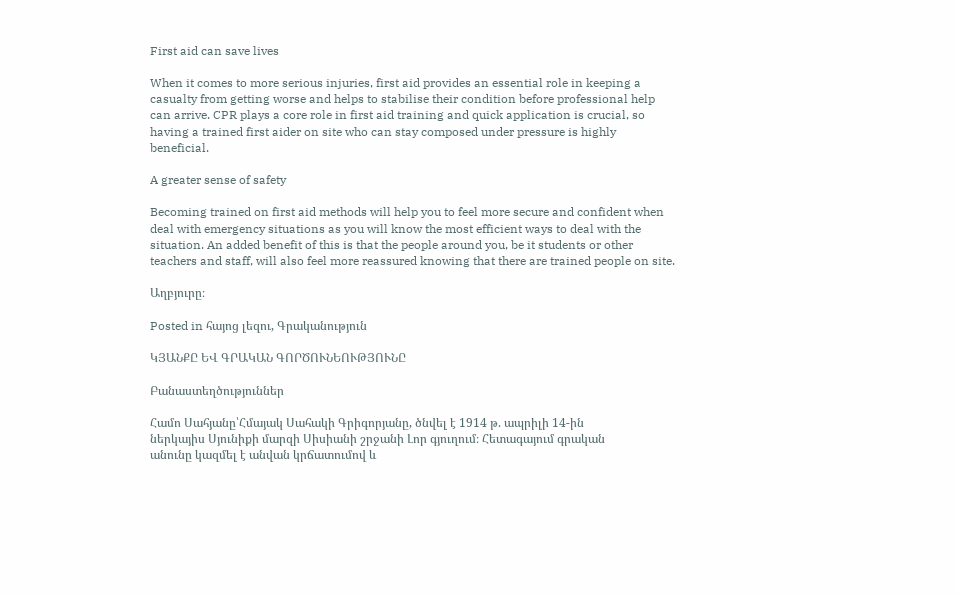First aid can save lives

When it comes to more serious injuries, first aid provides an essential role in keeping a casualty from getting worse and helps to stabilise their condition before professional help can arrive. CPR plays a core role in first aid training and quick application is crucial, so having a trained first aider on site who can stay composed under pressure is highly beneficial.

A greater sense of safety

Becoming trained on first aid methods will help you to feel more secure and confident when deal with emergency situations as you will know the most efficient ways to deal with the situation. An added benefit of this is that the people around you, be it students or other teachers and staff, will also feel more reassured knowing that there are trained people on site.

Աղբյուրը։

Posted in հայոց լեզու, Գրականություն

ԿՅԱՆՔԸ ԵՎ ԳՐԱԿԱՆ ԳՈՐԾՈՒՆԵՈՒԹՅՈՒՆԸ

Բանաստեղծություններ

Համո Սահյանը՝Հմայակ Սահակի Գրիգորյանը, ծնվել է 1914 թ. ապրիլի 14-ին
ներկայիս Սյունիքի մարզի Սիսիանի շրջանի Լոր գյուղում։ Հետագայում գրական
անունը կազմել է անվան կրճատումով և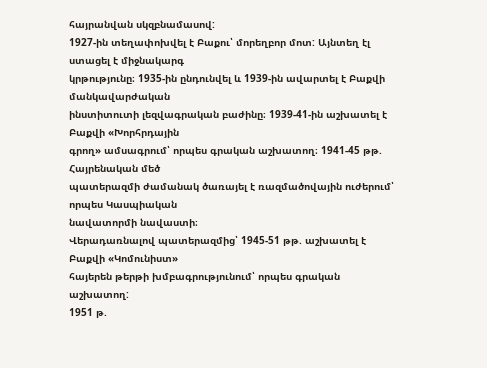հայրանվան սկզբնամասով:
1927-ին տեղափոխվել է Բաքու՝ մորեղբոր մոտ: Այնտեղ էլ ստացել է միջնակարգ
կրթությունը։ 1935-ին ընդունվել և 1939-ին ավարտել է Բաքվի մանկավարժական
ինստիտուտի լեզվագրական բաժինը։ 1939-41-ին աշխատել է Բաքվի «Խորհրդային
գրող» ամսագրում՝ որպես գրական աշխատող։ 1941-45 թթ. Հայրենական մեծ
պատերազմի ժամանակ ծառայել է ռազմածովային ուժերում՝ որպես Կասպիական
նավատորմի նավաստի։
Վերադառնալով պատերազմից՝ 1945-51 թթ. աշխատել է Բաքվի «Կոմունիստ»
հայերեն թերթի խմբագրությունում՝ որպես գրական աշխատող:
1951 թ.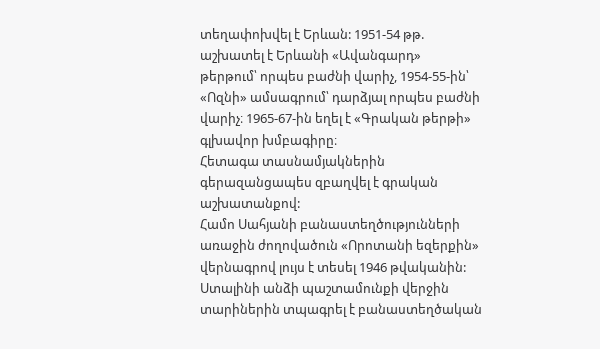տեղափոխվել է Երևան: 1951-54 թթ. աշխատել է Երևանի «Ավանգարդ»
թերթում՝ որպես բաժնի վարիչ, 1954-55-ին՝ «Ոզնի» ամսագրում՝ դարձյալ որպես բաժնի
վարիչ։ 1965-67-ին եղել է «Գրական թերթի» գլխավոր խմբագիրը։
Հետագա տասնամյակներին գերազանցապես զբաղվել է գրական աշխատանքով:
Համո Սահյանի բանաստեղծությունների առաջին ժողովածուն «Որոտանի եզերքին»
վերնագրով լույս է տեսել 1946 թվականին: Ստալինի անձի պաշտամունքի վերջին
տարիներին տպագրել է բանաստեղծական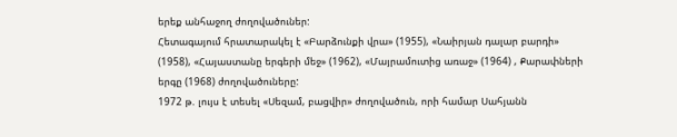երեք անհաջող ժողովածուներ:
Հետագայում հրատարակել է «Բարձունքի վրա» (1955), «Նաիրյան դալար բարդի»
(1958), «Հայաստանը երգերի մեջ» (1962), «Մայրամուտից առաջ» (1964) , Քարափների
երգը (1968) ժողովածուները:
1972 թ. լույս է տեսել «Սեզամ, բացվիր» ժողովածուն, որի համար Սահյանն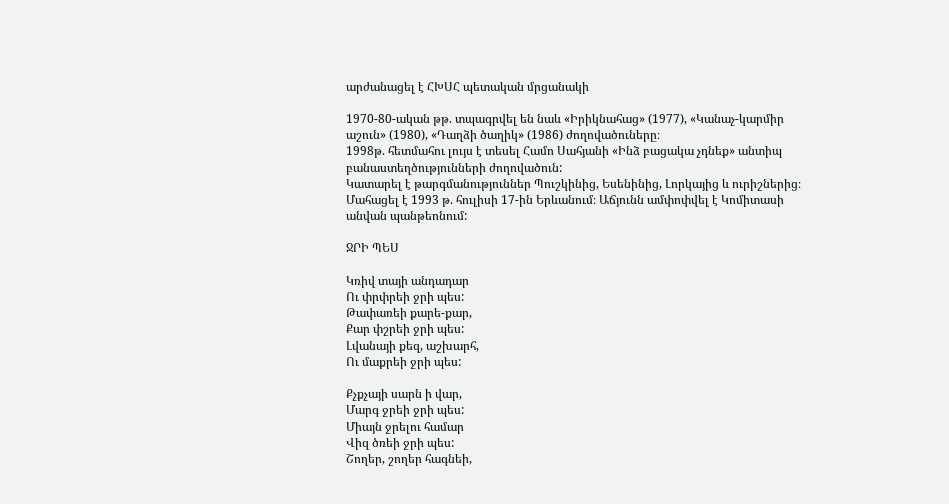արժանացել է ՀԽՍՀ պետական մրցանակի

1970-80-ական թթ. տպագրվել են նաև «Իրիկնահաց» (1977), «Կանաչ-կարմիր
աշուն» (1980), «Դաղձի ծաղիկ» (1986) ժողովածուները։
1998թ. հետմահու լույս է տեսել Համո Սահյանի «Ինձ բացակա չդնեք» անտիպ
բանաստեղծությունների ժողովածուն:
Կատարել է թարգմանություններ Պուշկինից, Եսենինից, Լորկայից և ուրիշներից։
Մահացել է 1993 թ. հուլիսի 17-ին Երևանում։ Աճյունն ամփոփվել է Կոմիտասի
անվան պանթեոնում:

ՋՐԻ ՊԵՍ

Կռիվ տայի անդադար
Ու փրփրեի ջրի պես:
Թափառեի քարե-քար,
Քար փշրեի ջրի պես:
Լվանայի քեզ, աշխարհ,
Ու մաքրեի ջրի պես:

Քչքչայի սարն ի վար,
Մարգ ջրեի ջրի պես:
Միայն ջրելու համար
Վիզ ծռեի ջրի պես:
Շողեր, շողեր հագնեի,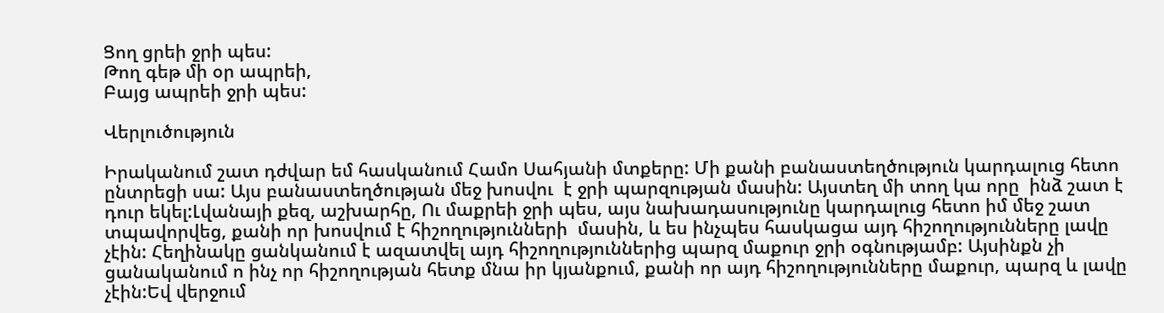Ցող ցրեի ջրի պես:
Թող գեթ մի օր ապրեի,
Բայց ապրեի ջրի պես:

Վերլուծություն

Իրականում շատ դժվար եմ հասկանում Համո Սահյանի մտքերը: Մի քանի բանաստեղծություն կարդալուց հետո ընտրեցի սա: Այս բանաստեղծության մեջ խոսվու  է ջրի պարզության մասին: Այստեղ մի տող կա որը  ինձ շատ է դուր եկել:Լվանայի քեզ, աշխարհը, Ու մաքրեի ջրի պես, այս նախադասությունը կարդալուց հետո իմ մեջ շատ տպավորվեց, քանի որ խոսվում է հիշողությունների  մասին, և ես ինչպես հասկացա այդ հիշողությունները լավը չէին: Հեղինակը ցանկանում է ազատվել այդ հիշողություններից պարզ մաքուր ջրի օգնությամբ: Այսինքն չի ցանականում ո ինչ որ հիշողության հետք մնա իր կյանքում, քանի որ այդ հիշողությունները մաքուր, պարզ և լավը չէին:Եվ վերջում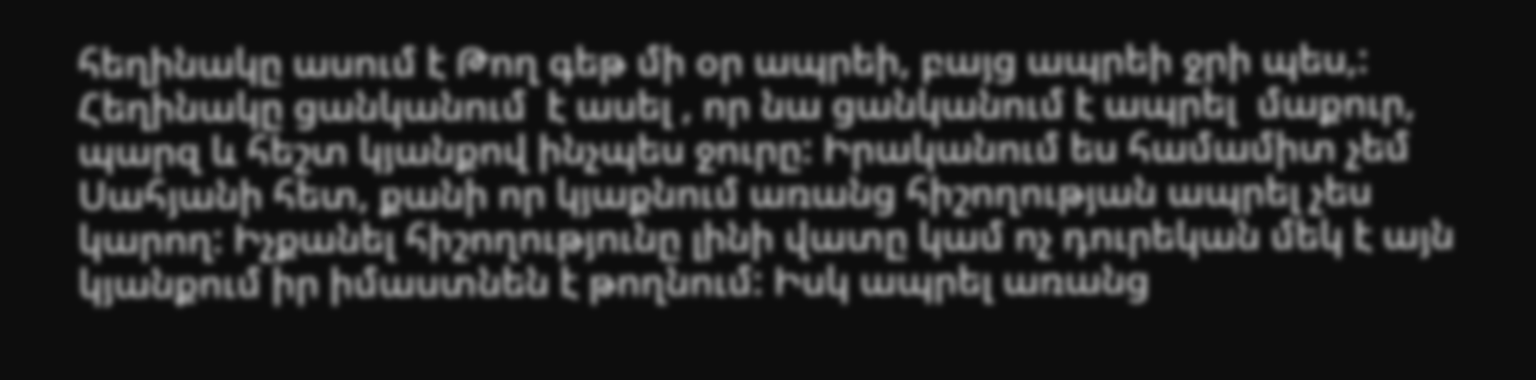հեղինակը ասում է Թող գեթ մի օր ապրեի, բայց ապրեի ջրի պես,: Հեղինակը ցանկանում  է ասել , որ նա ցանկանում է ապրել  մաքուր, պարզ և հեշտ կյանքով ինչպես ջուրը: Իրականում ես համամիտ չեմ Սահյանի հետ, քանի որ կյաքնում առանց հիշողության ապրել չես կարող: Իչքանել հիշողությունը լինի վատը կամ ոչ դուրեկան մեկ է այն կյանքում իր իմաստնեն է թողնում: Իսկ ապրել առանց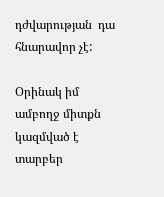դժվարության  դա հնարավոր չէ:

Օրինակ իմ ամբողջ միտքն կազմված է տարբեր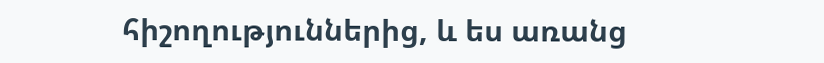հիշողություններից, և ես առանց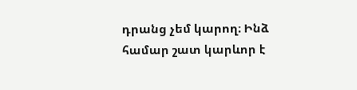դրանց չեմ կարող։ Ինձ համար շատ կարևոր է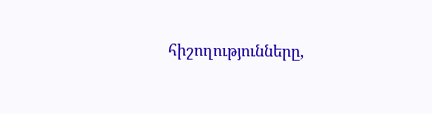հիշողությունները,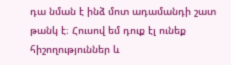դա նման է ինձ մոտ ադամանդի շատ թանկ է։ Հուսով եմ դուք էլ ունեք հիշողություններ և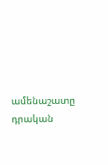ամենաշատը դրական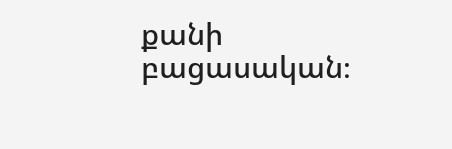քանի բացասական։